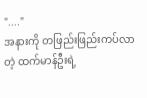"...."
အနားကို တဖြည်းဖြည်းကပ်လာတဲ့ ထက်မာန်ဦးရဲ့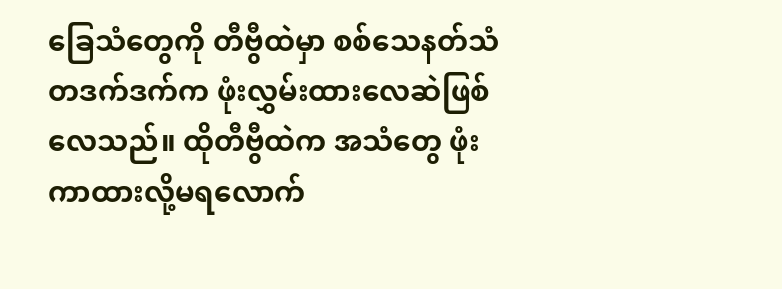ခြေသံတွေကို တီဗွီထဲမှာ စစ်သေနတ်သံ တဒက်ဒက်က ဖုံးလွှမ်းထားလေဆဲဖြစ်လေသည်။ ထိုတီဗွီထဲက အသံတွေ ဖုံးကာထားလို့မရလောက်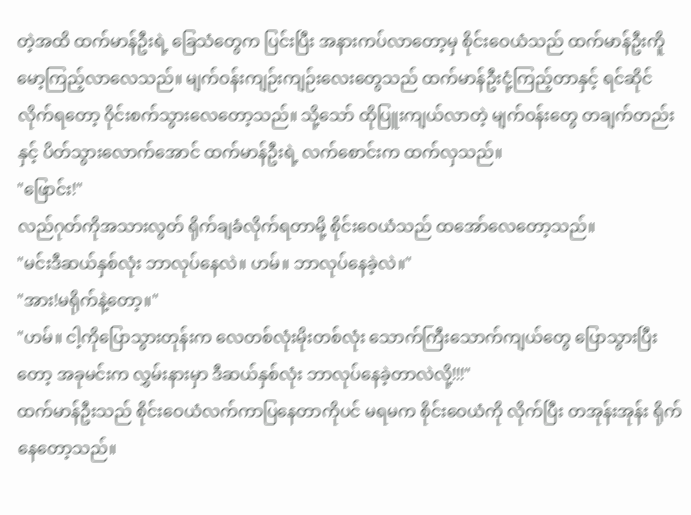တဲ့အထိ ထက်မာန်ဦးရဲ့ ခြေသံတွေက ပြင်းပြီး အနားကပ်လာတော့မှ စိုင်းဝေယံသည် ထက်မာန်ဦးကိူမော့ကြည့်လာလေသည်။ မျက်ဝန်းကျဉ်းကျဉ်းလေးတွေသည် ထက်မာန်ဦးငုံ့ကြည့်တာနှင့် ရင်ဆိုင်လိုက်ရတော့ ၀ိုင်းစက်သွားလေတော့သည်။ သို့သော် ထိုပြူးကျယ်လာတဲ့ မျက်ဝန်းတွေ တချက်တည်းနှင့် ပိတ်သွားလောက်အောင် ထက်မာန်ဦးရဲ့ လက်စောင်းက ထက်လှသည်။
"ဖြောင်း!"
လည်ဂုတ်ကိုအသားလွတ် ရိုက်ချခံလိုက်ရတာမို့ စိုင်းဝေယံသည် ထအော်လေတော့သည်။
"မင်းဒီဆယ်နှစ်လုံး ဘာလုပ်နေလဲ။ ဟမ်။ ဘာလုပ်နေခဲ့လဲ။"
"အား!မရိုက်နဲ့တော့။"
"ဟမ်။ ငါ့ကိုပြောသွားတုန်းက လေတစ်လုံးမိုးတစ်လုံး သောက်ကြီးသောက်ကျယ်တွေ ပြောသွားပြီးတော့ အခုမင်းက လွှမ်းနားမှာ ဒီဆယ်နှစ်လုံး ဘာလုပ်နေခဲ့တာလဲလို့!!!"
ထက်မာန်ဦးသည် စိုင်းဝေယံလက်ကာပြနေတာကိုပင် မရမက စိုင်းဝေယံကို လိုက်ပြီး တအုန်းအုန်း ရိုက်နေတော့သည်။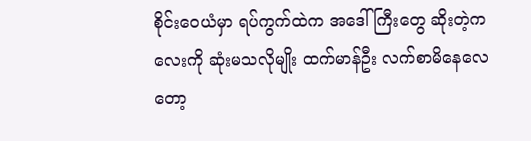စိုင်းဝေယံမှာ ရပ်ကွက်ထဲက အဒေါ်ကြီးတွေ ဆိုးတဲ့ကလေးကို ဆုံးမသလိုမျိုး ထက်မာန်ဦး လက်စာမိနေလေတော့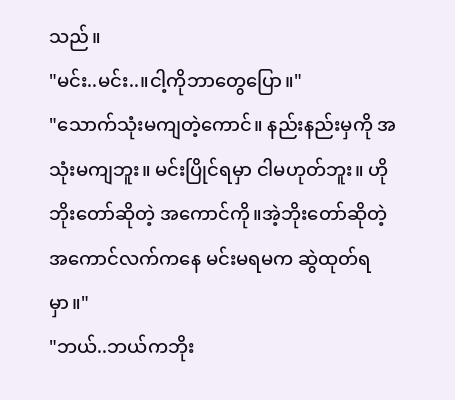သည်။
"မင်း..မင်း..။ငါ့ကိုဘာတွေပြော။"
"သောက်သုံးမကျတဲ့ကောင်။ နည်းနည်းမှကို အသုံးမကျဘူး။ မင်းပြိုင်ရမှာ ငါမဟုတ်ဘူး။ ဟိုဘိုးတော်ဆိုတဲ့ အကောင်ကို။အဲ့ဘိုးတော်ဆိုတဲ့ အကောင်လက်ကနေ မင်းမရမက ဆွဲထုတ်ရမှာ။"
"ဘယ်..ဘယ်ကဘိုး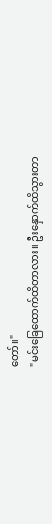တော်။"
"မင်းခြေထောက်ထိတာလား။ ဦးနှောက်ထိသွားတာ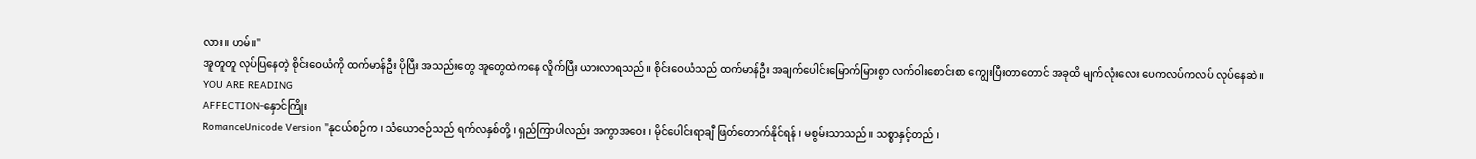လား။ ဟမ်။"
အူတူတူ လုပ်ပြနေတဲ့ စိုင်းဝေယံကို ထက်မာန်ဦး ပိုပြီး အသည်းတွေ အူတွေထဲကနေ လိူက်ပြီး ယားလာရသည်။ စိုင်းဝေယံသည် ထက်မာန်ဦး အချက်ပေါင်းမြောက်မြားစွာ လက်ဝါးစောင်းစာ ကျွေးပြီးတာတောင် အခုထိ မျက်လုံးလေး ပေကလပ်ကလပ် လုပ်နေဆဲ။
YOU ARE READING
AFFECTION-နှောင်ကြိုး
RomanceUnicode Version "နုငယ်စဉ်က ၊ သံယောဇဉ်သည် ရက်လနှစ်တို့ ၊ ရှည်ကြာပါလည်း အကွာအဝေး ၊ မိုင်ပေါင်းရာချီ ဖြတ်တောက်နိုင်ရန် ၊ မစွမ်းသာသည်။ သစ္စာနှင့်တည် ၊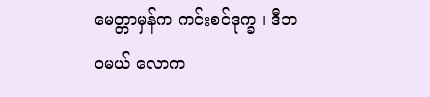မေတ္တာမှန်က ကင်းစင်ဒုက္ခ ၊ ဒီဘ၀မယ် လောက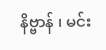နိဗ္ဗာန် ၊ မင်း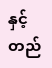နှင့်တည်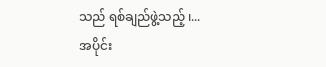သည် ရစ်ချည်ဖွဲ့သည့် ၊...
အပိုင်း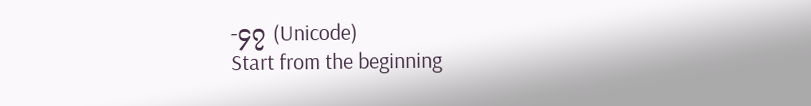-၄၇ (Unicode)
Start from the beginning